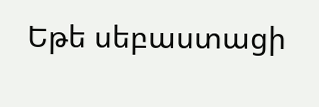Եթե սեբաստացի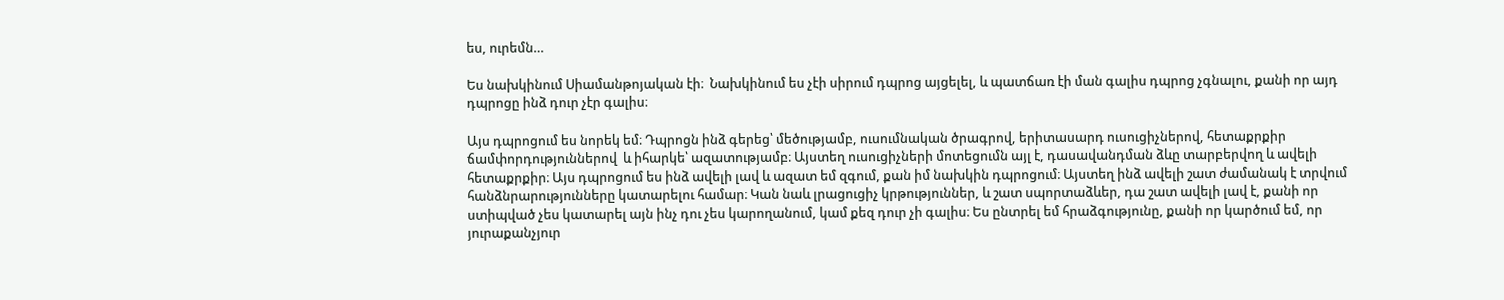ես, ուրեմն…

Ես նախկինում Սիամանթոյական էի։  Նախկինում ես չէի սիրում դպրոց այցելել, և պատճառ էի ման գալիս դպրոց չգնալու, քանի որ այդ դպրոցը ինձ դուր չէր գալիս։

Այս դպրոցում ես նորեկ եմ։ Դպրոցն ինձ գերեց՝ մեծությամբ, ուսումնական ծրագրով, երիտասարդ ուսուցիչներով, հետաքրքիր ճամփորդություններով  և իհարկե՝ ազատությամբ։ Այստեղ ուսուցիչների մոտեցումն այլ է, դասավանդման ձևը տարբերվող և ավելի հետաքրքիր։ Այս դպրոցում ես ինձ ավելի լավ և ազատ եմ զգում, քան իմ նախկին դպրոցում։ Այստեղ ինձ ավելի շատ ժամանակ է տրվում հանձնրարությունները կատարելու համար։ Կան նաև լրացուցիչ կրթություններ, և շատ սպորտաձևեր, դա շատ ավելի լավ է, քանի որ ստիպված չես կատարել այն ինչ դու չես կարողանում, կամ քեզ դուր չի գալիս։ Ես ընտրել եմ հրաձգությունը, քանի որ կարծում եմ, որ յուրաքանչյուր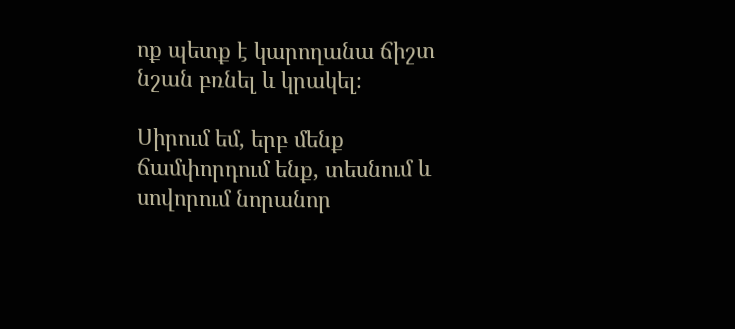ոք պետք է կարողանա ճիշտ նշան բռնել և կրակել։

Սիրում եմ, երբ մենք ճամփորդում ենք, տեսնում և սովորում նորանոր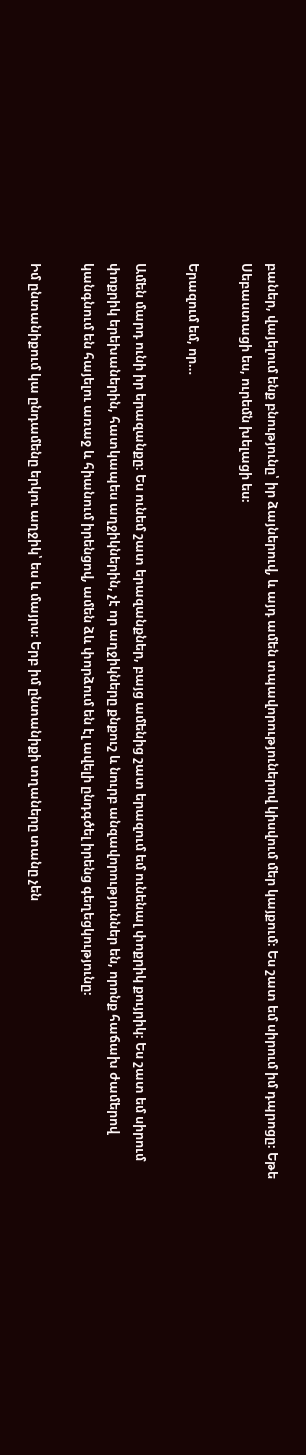բաներ, վայելում ենք բնությունը՝ իր ձայներուվ, և այդ ամեն տպավորություներով կիսվում մեր կայքում։ Ես շատ եմ սիրում իմ դպրոցը։ Եթե Սեբաստացի ես, ուրեմն խելացի ես։

Երազում եմ, որ…

Ամեն մարդ ունի իր երազանքը։ Ես ունեմ շատ երազանքներ, բայց ամենից շատ երազում եմ ունենալ փոքրիկ քույրիկ։ Ես շատ եմ սիրում փոքրիկ երեխաներին, հատկապես աղջիկներին, չէ որ աղջիկները քնքուշ և նուրբ անզավորություններ են, որոնք հաճախ ժամերով կանգնում են հայելու առաջ և հիանում իրենցով, ամեն ձև փորձում են էլ ավելի ընդգծել իրենց գեղեցկությունը։

Իմ ընտանիքում կա ընդամենը երկու աղջիկ՝ ես և մայրս։ Երբ իմ ընտանիքի տղաները տանը չեն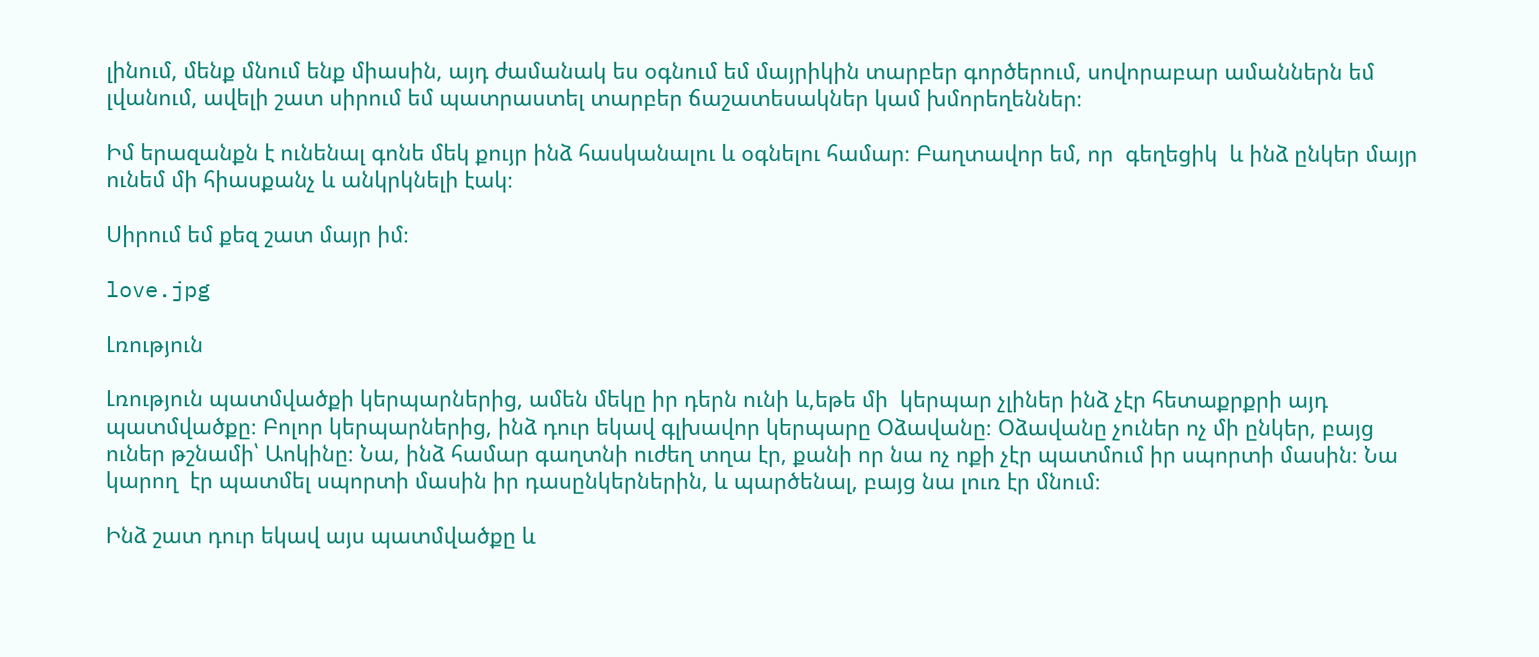լինում, մենք մնում ենք միասին, այդ ժամանակ ես օգնում եմ մայրիկին տարբեր գործերում, սովորաբար ամաններն եմ լվանում, ավելի շատ սիրում եմ պատրաստել տարբեր ճաշատեսակներ կամ խմորեղեններ։

Իմ երազանքն է ունենալ գոնե մեկ քույր ինձ հասկանալու և օգնելու համար։ Բաղտավոր եմ, որ  գեղեցիկ  և ինձ ընկեր մայր ունեմ մի հիասքանչ և անկրկնելի էակ։

Սիրում եմ քեզ շատ մայր իմ։

love.jpg

Լռություն

Լռություն պատմվածքի կերպարներից, ամեն մեկը իր դերն ունի և,եթե մի  կերպար չլիներ ինձ չէր հետաքրքրի այդ պատմվածքը։ Բոլոր կերպարներից, ինձ դուր եկավ գլխավոր կերպարը Օձավանը։ Օձավանը չուներ ոչ մի ընկեր, բայց ուներ թշնամի՝ Աոկինը։ Նա, ինձ համար գաղտնի ուժեղ տղա էր, քանի որ նա ոչ ոքի չէր պատմում իր սպորտի մասին։ Նա կարող  էր պատմել սպորտի մասին իր դասընկերներին, և պարծենալ, բայց նա լուռ էր մնում։

Ինձ շատ դուր եկավ այս պատմվածքը և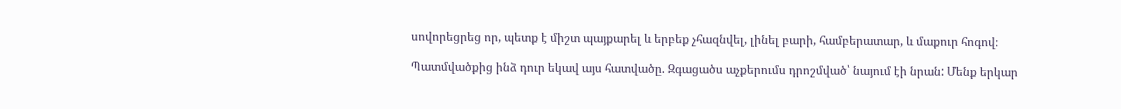սովորեցրեց որ, պետք է միշտ պայքարել և երբեք չհազնվել, լինել բարի, համբերատար, և մաքուր հոգով։

Պատմվածքից ինձ դուր եկավ այս հատվածը. Զգացածս աչքերումս դրոշմված՝ նայում էի նրան: Մենք երկար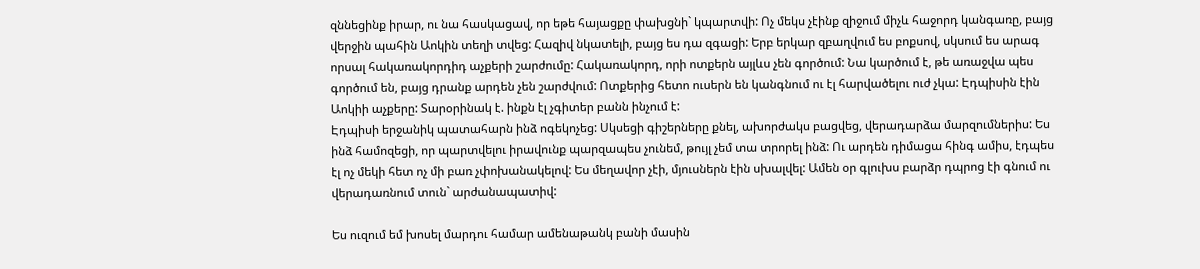զննեցինք իրար, ու նա հասկացավ, որ եթե հայացքը փախցնի` կպարտվի: Ոչ մեկս չէինք զիջում միչև հաջորդ կանգառը, բայց վերջին պահին Աոկին տեղի տվեց: Հազիվ նկատելի, բայց ես դա զգացի: Երբ երկար զբաղվում ես բոքսով, սկսում ես արագ որսալ հակառակորդիդ աչքերի շարժումը: Հակառակորդ, որի ոտքերն այլևս չեն գործում: Նա կարծում է, թե առաջվա պես գործում են, բայց դրանք արդեն չեն շարժվում: Ոտքերից հետո ուսերն են կանգնում ու էլ հարվածելու ուժ չկա: Էդպիսին էին Աոկիի աչքերը: Տարօրինակ է. ինքն էլ չգիտեր բանն ինչում է:
Էդպիսի երջանիկ պատահարն ինձ ոգեկոչեց: Սկսեցի գիշերները քնել, ախորժակս բացվեց, վերադարձա մարզումներիս: Ես ինձ համոզեցի, որ պարտվելու իրավունք պարզապես չունեմ, թույլ չեմ տա տրորել ինձ: Ու արդեն դիմացա հինգ ամիս, էդպես էլ ոչ մեկի հետ ոչ մի բառ չփոխանակելով: Ես մեղավոր չէի, մյուսներն էին սխալվել: Ամեն օր գլուխս բարձր դպրոց էի գնում ու վերադառնում տուն` արժանապատիվ:

Ես ուզում եմ խոսել մարդու համար ամենաթանկ բանի մասին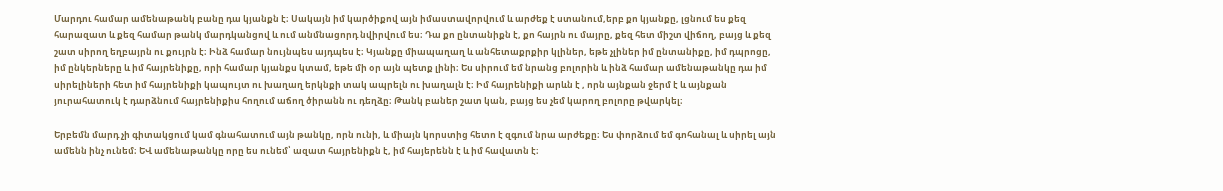Մարդու համար ամենաթանկ բանը դա կյանքն է։ Սակայն իմ կարծիքով այն իմաստավորվում և արժեք է ստանում,երբ քո կյանքը, լցնում ես քեզ հարազատ և քեզ համար թանկ մարդկանցով և ում անմնացորդ նվիրվում ես։ Դա քո ընտանիքն է, քո հայրն ու մայրը, քեզ հետ միշտ վիճող, բայց և քեզ շատ սիրող եղբայրն ու քույրն է։ Ինձ համար նույնպես այդպես է։ Կյանքը միապաղաղ և անհետաքրքիր կլիներ, եթե չլիներ իմ ընտանիքը, իմ դպրոցը, իմ ընկերները և իմ հայրենիքը, որի համար կյանքս կտամ, եթե մի օր այն պետք լինի։ Ես սիրում եմ նրանց բոլորին և ինձ համար ամենաթանկը դա իմ սիրելիների հետ իմ հայրենիքի կապույտ ու խաղաղ երկնքի տակ ապրելն ու խաղալն է։ Իմ հայրենիքի արևն է , որն այնքան ջերմ է և այնքան յուրահատուկ է դարձնում հայրենիքիս հողում աճող ծիրանն ու դեղձը։ Թանկ բաներ շատ կան, բայց ես չեմ կարող բոլորը թվարկել։

Երբեմն մարդ չի գիտակցում կամ գնահատում այն թանկը, որն ունի, և միայն կորստից հետո է զգում նրա արժեքը։ Ես փորձում եմ գոհանալ և սիրել այն ամենն ինչ ունեմ։ ԵՎ ամենաթանկը որը ես ունեմ՝ ազատ հայրենիքն է, իմ հայերենն է և իմ հավատն է։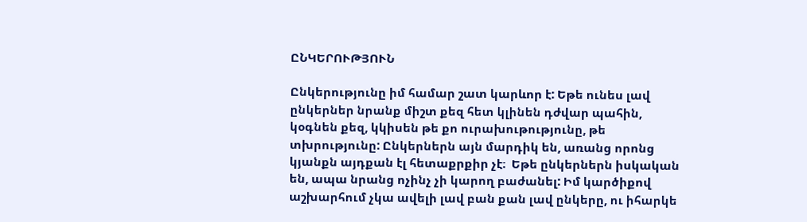ԸՆԿԵՐՈՒԹՅՈՒՆ

Ընկերությունը իմ համար շատ կարևոր է: Եթե ունես լավ ընկերներ նրանք միշտ քեզ հետ կլինեն դժվար պահին, կօգնեն քեզ, կկիսեն թե քո ուրախութությունը, թե տխրությունը: Ընկերներն այն մարդիկ են, առանց որոնց կյանքն այդքան էլ հետաքրքիր չէ։  Եթե ընկերներն իսկական են, ապա նրանց ոչինչ չի կարող բաժանել: Իմ կարծիքով աշխարհում չկա ավելի լավ բան քան լավ ընկերը, ու իհարկե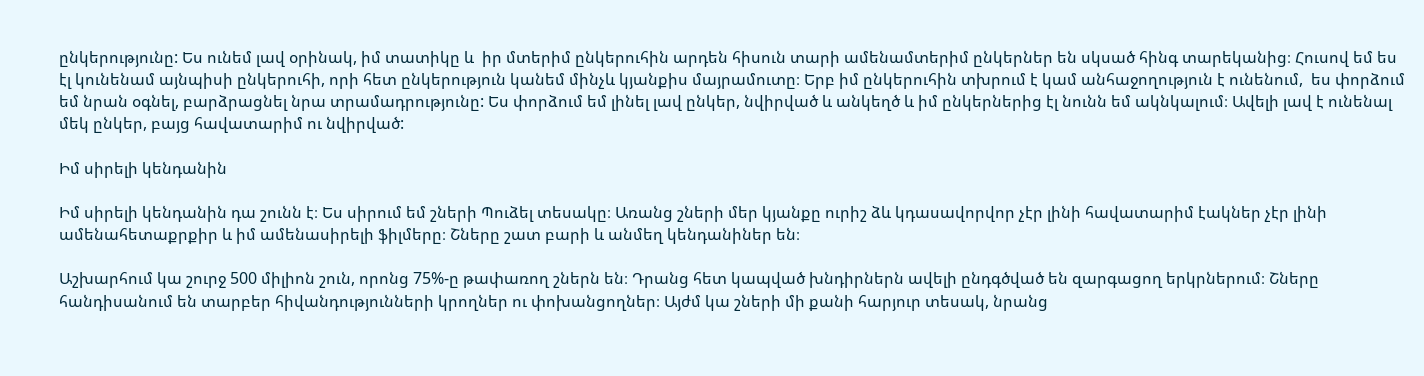ընկերությունը: Ես ունեմ լավ օրինակ, իմ տատիկը և  իր մտերիմ ընկերուհին արդեն հիսուն տարի ամենամտերիմ ընկերներ են սկսած հինգ տարեկանից։ Հուսով եմ ես էլ կունենամ այնպիսի ընկերուհի, որի հետ ընկերություն կանեմ մինչև կյանքիս մայրամուտը։ Երբ իմ ընկերուհին տխրում է կամ անհաջողություն է ունենում,  ես փորձում եմ նրան օգնել, բարձրացնել նրա տրամադրությունը: Ես փորձում եմ լինել լավ ընկեր, նվիրված և անկեղծ և իմ ընկերներից էլ նունն եմ ակնկալում։ Ավելի լավ է ունենալ մեկ ընկեր, բայց հավատարիմ ու նվիրված:

Իմ սիրելի կենդանին

Իմ սիրելի կենդանին դա շունն է։ Ես սիրում եմ շների Պուձել տեսակը։ Առանց շների մեր կյանքը ուրիշ ձև կդասավորվոր չէր լինի հավատարիմ էակներ չէր լինի ամենահետաքրքիր և իմ ամենասիրելի ֆիլմերը։ Շները շատ բարի և անմեղ կենդանիներ են։

Աշխարհում կա շուրջ 500 միլիոն շուն, որոնց 75%-ը թափառող շներն են։ Դրանց հետ կապված խնդիրներն ավելի ընդգծված են զարգացող երկրներում։ Շները հանդիսանում են տարբեր հիվանդությունների կրողներ ու փոխանցողներ։ Այժմ կա շների մի քանի հարյուր տեսակ, նրանց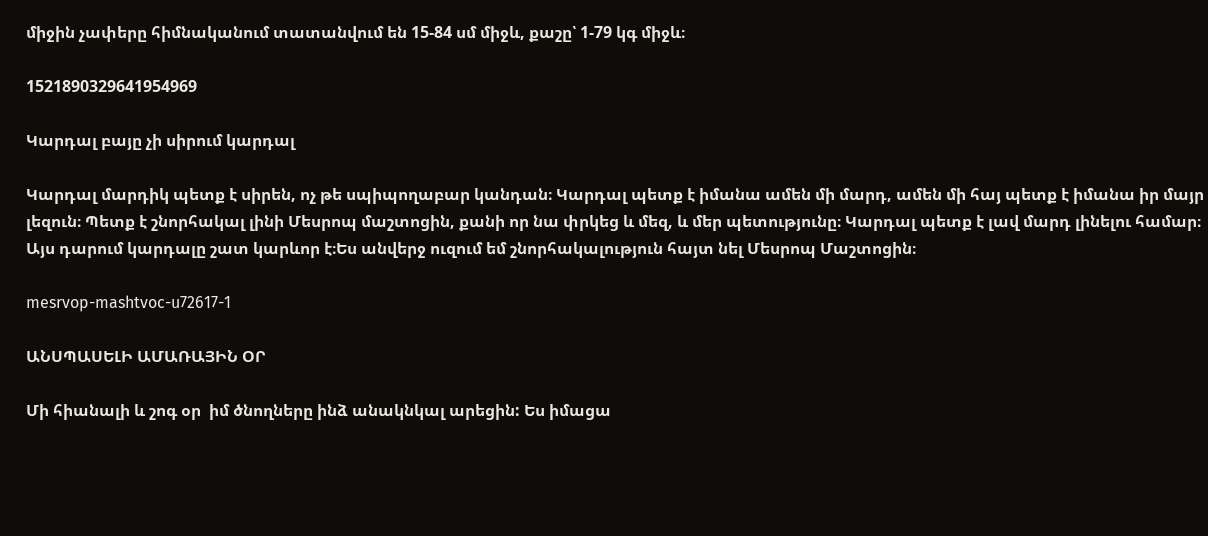միջին չափերը հիմնականում տատանվում են 15-84 սմ միջև, քաշը՝ 1-79 կգ միջև։

1521890329641954969

Կարդալ բայը չի սիրում կարդալ

Կարդալ մարդիկ պետք է սիրեն, ոչ թե սպիպողաբար կանդան։ Կարդալ պետք է իմանա ամեն մի մարդ, ամեն մի հայ պետք է իմանա իր մայր լեզուն։ Պետք է շնորհակալ լինի Մեսրոպ մաշտոցին, քանի որ նա փրկեց և մեզ, և մեր պետությունը։ Կարդալ պետք է լավ մարդ լինելու համար։ Այս դարում կարդալը շատ կարևոր է։Ես անվերջ ուզում եմ շնորհակալություն հայտ նել Մեսրոպ Մաշտոցին։

mesrvop-mashtvoc-u72617-1

ԱՆՍՊԱՍԵԼԻ ԱՄԱՌԱՅԻՆ ՕՐ

Մի հիանալի և շոգ օր  իմ ծնողները ինձ անակնկալ արեցին: Ես իմացա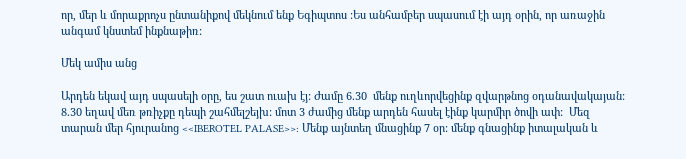որ, մեր և մորաքրոչս ընտանիքով մեկնում ենք Եգիպտոս :Ես անհամբեր սպասում էի այդ օրին, որ առաջին անգամ կնստեմ ինքնաթիռ:

Մեկ ամիս անց

Արդեն եկավ այդ սպասելի օրը, ես շատ ուախ էյ: Ժամը 6.30  մենք ուղևորվեցինք զվարթնոց օդանավակայան: 8.30 եղավ մեռ թռիչքը դեպի շահմելշեյխ: մոտ 3 ժամից մենք արդեն հասել էինք կարմիր ծովի ափ:  Մեզ տարան մեր հյուրանոց <<IBEROTEL PALASE>>: Մենք այնտեղ մնացինք 7 օր: մենք գնացինք իտալական և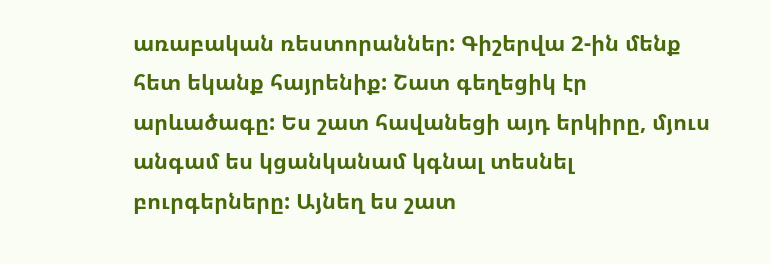առաբական ռեստորաններ: Գիշերվա 2-ին մենք հետ եկանք հայրենիք: Շատ գեղեցիկ էր արևածագը: Ես շատ հավանեցի այդ երկիրը, մյուս անգամ ես կցանկանամ կգնալ տեսնել բուրգերները: Այնեղ ես շատ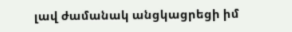լավ ժամանակ անցկացրեցի իմ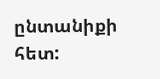ընտանիքի հետ: